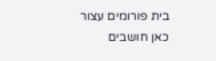בית פורומים עצור כאן חושבים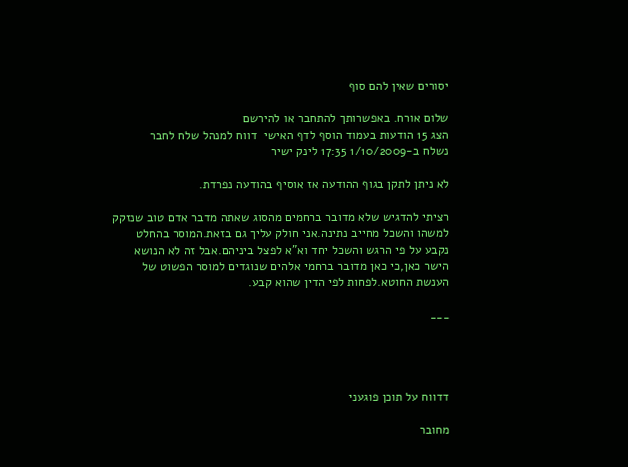יסורים שאין להם סוף

שלום אורח. באפשרותך להתחבר או להירשם
הצג 15 הודעות בעמוד הוסף לדף האישי  דווח למנהל שלח לחבר
נשלח ב-1/10/2009 17:35 לינק ישיר

לא ניתן לתקן בגוף ההודעה אז אוסיף בהודעה נפרדת.

רציתי להדגיש שלא מדובר ברחמים מהסוג שאתה מדבר אדם טוב שנזקק למשהו והשכל מחייב נתינה.אני חולק עליך גם בזאת.המוסר בהחלט נקבע על פי הרגש והשכל יחד וא"א לפצל ביניהם.אבל זה לא הנושא הישר כאן,כי כאן מדובר ברחמי אלהים שנוגדים למוסר הפשוט של הענשת החוטא.לפחות לפי הדין שהוא קבע.

___




דדווח על תוכן פוגעני

מחובר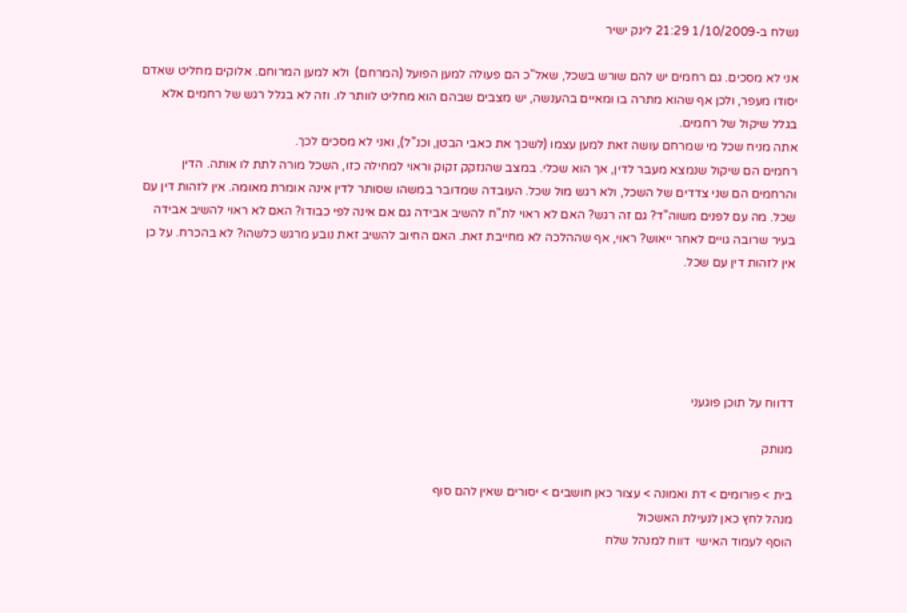נשלח ב-1/10/2009 21:29 לינק ישיר

אני לא מסכים. גם רחמים יש להם שורש בשכל, שאל"כ הם פעולה למען הפועל (המרחם)  ולא למען המרוחם. אלוקים מחליט שאדם יסודו מעפר, ולכן אף שהוא מתרה בו ומאיים בהענשה, יש מצבים שבהם הוא מחליט לוותר לו. וזה לא בגלל רגש של רחמים אלא בגלל שיקול של רחמים.
אתה מניח שכל מי שמרחם עושה זאת למען עצמו (לשכך את כאבי הבטן, וכנ"ל), ואני לא מסכים לכך.
רחמים הם שיקול שנמצא מעבר לדין, אך הוא שכלי. במצב שהנזקק זקוק וראוי למחילה כזו, השכל מורה לתת לו אותה. הדין והרחמים הם שני צדדים של השכל, ולא רגש מול שכל. העובדה שמדובר במשהו שסותר לדין אינה אומרת מאומה. אין לזהות דין עם שכל. מה עם לפנים משוה"ד? גם זה רגש? האם לא ראוי לת"ח להשיב אבידה גם אם אינה לפי כבודו? האם לא ראוי להשיב אבידה בעיר שרובה גויים לאחר ייאוש? ראוי, אף שההלכה לא מחייבת זאת. האם החיוב להשיב זאת נובע מרגש כלשהו? לא בהכרח. על כן אין לזהות דין עם שכל.





דדווח על תוכן פוגעני

מנותק

בית > פורומים > דת ואמונה > עצור כאן חושבים > יסורים שאין להם סוף
מנהל לחץ כאן לנעילת האשכול
הוסף לעמוד האישי  דווח למנהל שלח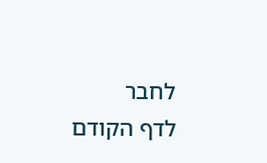לחבר
לדף הקודם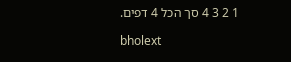1 2 3 4 סך הכל 4 דפים.

bholext